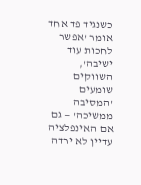כשנגיד פד אחד אומר 'אפשר לחכות עוד ישיבה', השווקים שומעים 'המסיבה ממשיכה' — גם אם האינפלציה עדיין לא ירדה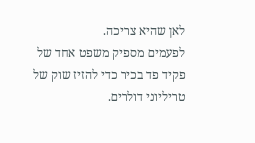לאן שהיא צריכה.
לפעמים מספיק משפט אחד של פקיד פד בכיר כדי להזיז שוק של טריליוני דולרים.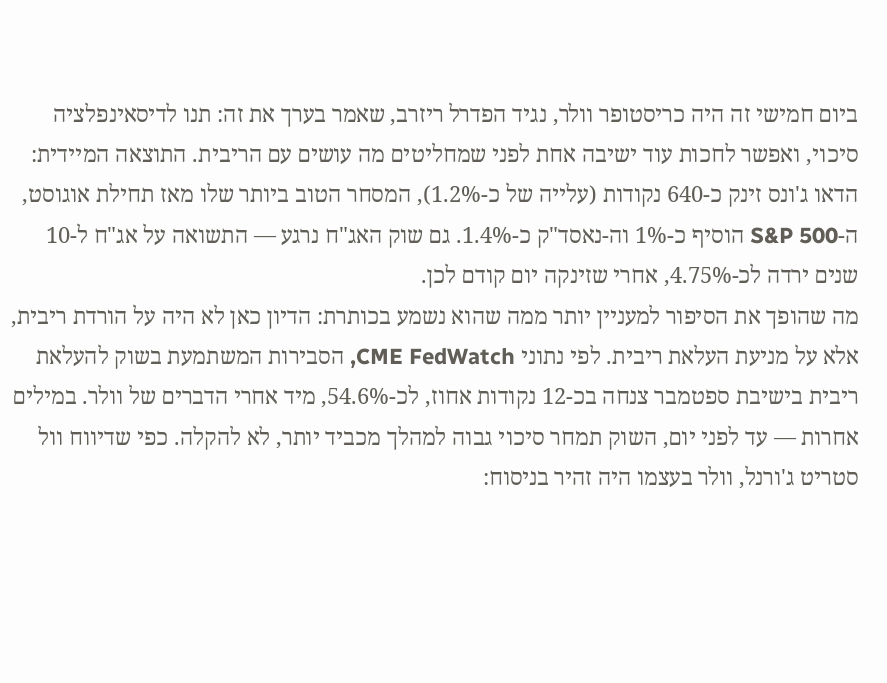ביום חמישי זה היה כריסטופר וולר, נגיד הפדרל ריזרב, שאמר בערך את זה: תנו לדיסאינפלציה סיכוי, ואפשר לחכות עוד ישיבה אחת לפני שמחליטים מה עושים עם הריבית. התוצאה המיידית: הדאו ג'ונס זינק כ-640 נקודות (עלייה של כ-1.2%), המסחר הטוב ביותר שלו מאז תחילת אוגוסט, ה-S&P 500 הוסיף כ-1% וה-נאסד"ק כ-1.4%. גם שוק האג"ח נרגע — התשואה על אג"ח ל-10 שנים ירדה לכ-4.75%, אחרי שזינקה יום קודם לכן.
מה שהופך את הסיפור למעניין יותר ממה שהוא נשמע בכותרת: הדיון כאן לא היה על הורדת ריבית, אלא על מניעת העלאת ריבית. לפי נתוני CME FedWatch, הסבירות המשתמעת בשוק להעלאת ריבית בישיבת ספטמבר צנחה בכ-12 נקודות אחוז, לכ-54.6%, מיד אחרי הדברים של וולר. במילים אחרות — עד לפני יום, השוק תמחר סיכוי גבוה למהלך מכביד יותר, לא להקלה. כפי שדיווח וול סטריט ג'ורנל, וולר בעצמו היה זהיר בניסוח: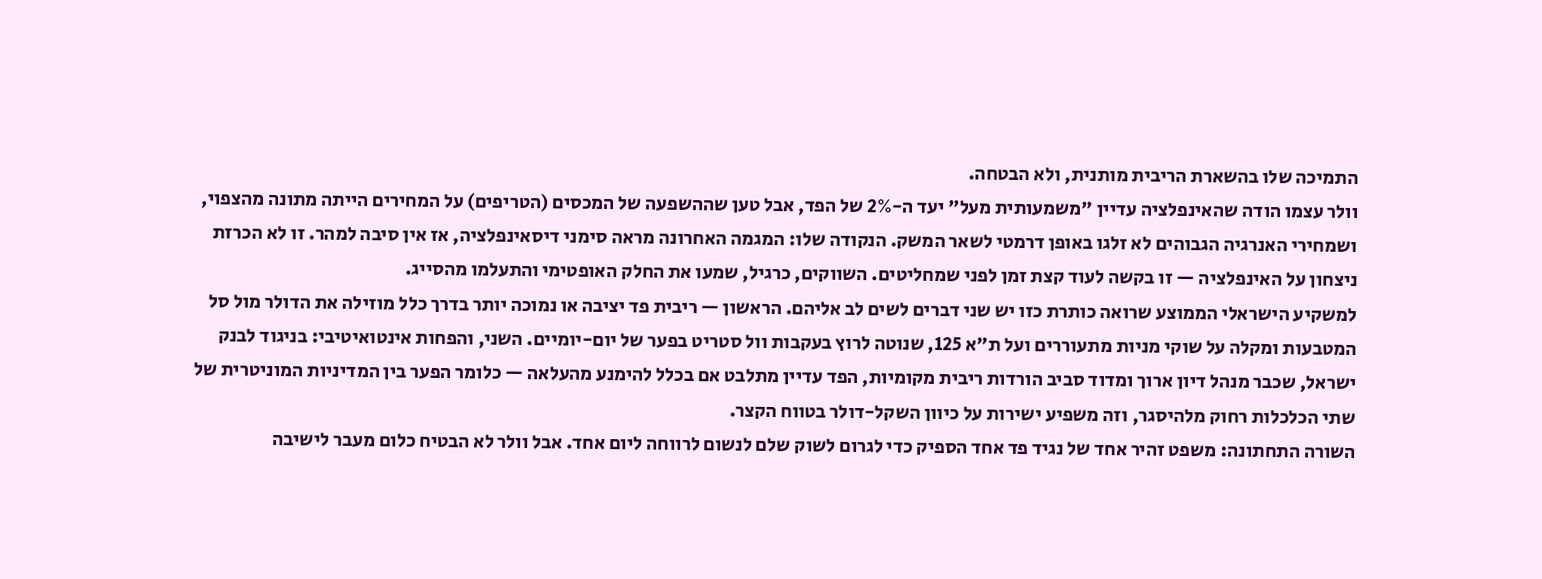התמיכה שלו בהשארת הריבית מותנית, ולא הבטחה.
וולר עצמו הודה שהאינפלציה עדיין "משמעותית מעל" יעד ה-2% של הפד, אבל טען שההשפעה של המכסים (הטריפים) על המחירים הייתה מתונה מהצפוי, ושמחירי האנרגיה הגבוהים לא זלגו באופן דרמטי לשאר המשק. הנקודה שלו: המגמה האחרונה מראה סימני דיסאינפלציה, אז אין סיבה למהר. זו לא הכרזת ניצחון על האינפלציה — זו בקשה לעוד קצת זמן לפני שמחליטים. השווקים, כרגיל, שמעו את החלק האופטימי והתעלמו מהסייג.
למשקיע הישראלי הממוצע שרואה כותרת כזו יש שני דברים לשים לב אליהם. הראשון — ריבית פד יציבה או נמוכה יותר בדרך כלל מוזילה את הדולר מול סל המטבעות ומקלה על שוקי מניות מתעוררים ועל ת"א 125, שנוטה לרוץ בעקבות וול סטריט בפער של יום-יומיים. השני, והפחות אינטואיטיבי: בניגוד לבנק ישראל, שכבר מנהל דיון ארוך ומדוד סביב הורדות ריבית מקומיות, הפד עדיין מתלבט אם בכלל להימנע מהעלאה — כלומר הפער בין המדיניות המוניטרית של שתי הכלכלות רחוק מלהיסגר, וזה משפיע ישירות על כיוון השקל-דולר בטווח הקצר.
השורה התחתונה: משפט זהיר אחד של נגיד פד אחד הספיק כדי לגרום לשוק שלם לנשום לרווחה ליום אחד. אבל וולר לא הבטיח כלום מעבר לישיבה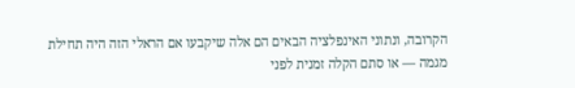הקרובה, ונתוני האינפלציה הבאים הם אלה שיקבעו אם הראלי הזה היה תחילת מגמה — או סתם הקלה זמנית לפני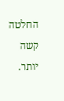החלטה קשה יותר.